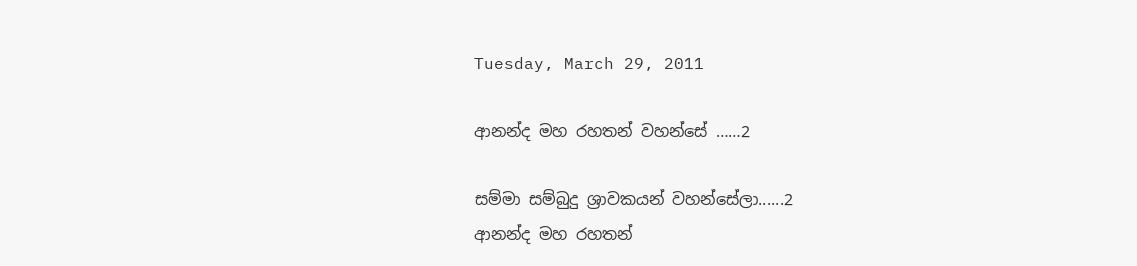Tuesday, March 29, 2011

ආනන්ද මහ රහතන් වහන්සේ ……2

සම්මා සම්බුදු ශ්‍රාවකයන් වහන්සේලා......2
ආනන්ද මහ රහතන්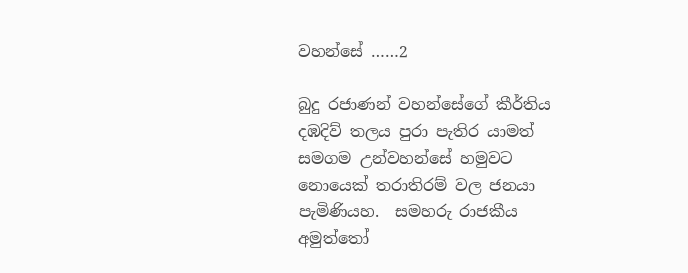වහන්සේ ……2

බුදු රජාණන් වහන්සේගේ කීර්තිය දඹදිව් තලය පුරා පැතිර යාමත් සමගම උන්වහන්සේ හමුවට නොයෙක් තරාතිරම් වල ජනයා පැමිණියහ.  සමහරු රාජකීය අමුත්තෝ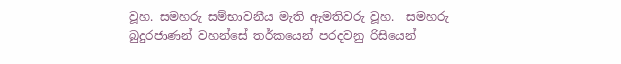වූහ. සමහරු සම්භාවනීය මැති ඇමතිවරු වූහ.  සමහරු බුදුරජාණන් වහන්සේ තර්කයෙන් පරදවනු රිසියෙන්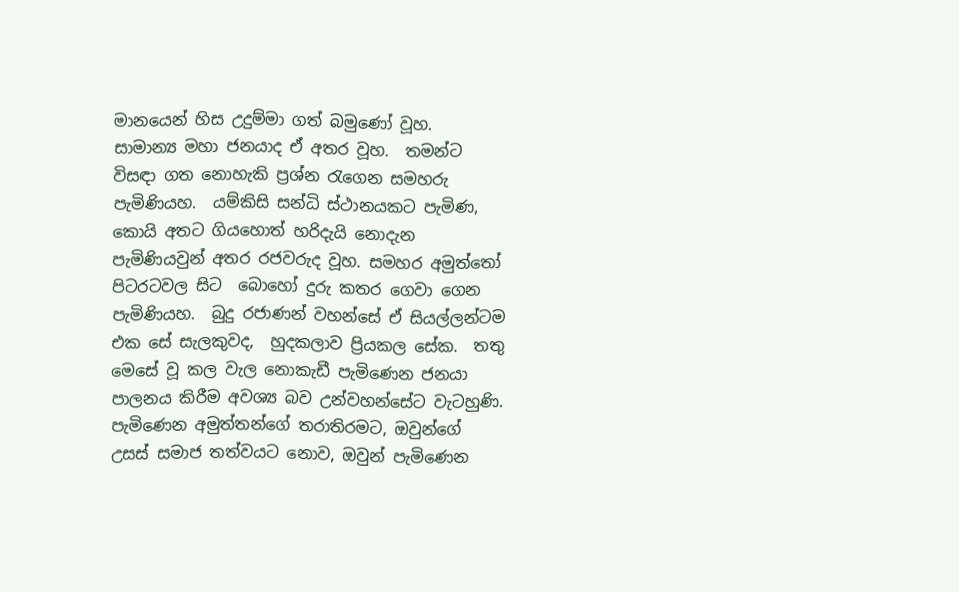මානයෙන් හිස උදුම්මා ගත් බමුණෝ වූහ.  සාමාන්‍ය මහා ජනයාද ඒ අතර වූහ.  තමන්ට විසඳා ගත නොහැකි ප්‍රශ්න රැගෙන සමහරු පැමිණියහ.  යම්කිසි සන්ධි ස්ථානයකට පැමිණ, කොයි අතට ගියහොත් හරිදැයි නොදැන පැමිණියවුන් අතර රජවරුද වූහ. සමහර අමුත්තෝ පිටරටවල සිට  බොහෝ දුරු කතර ගෙවා ගෙන පැමිණියහ.  බුදු රජාණන් වහන්සේ ඒ සියල්ලන්ටම එක සේ සැලකුවද,  හුදකලාව ප්‍රියකල සේක.  තතු මෙසේ වූ කල වැල නොකැඩී පැමිණෙන ජනයා පාලනය කිරීම අවශ්‍ය බව උන්වහන්සේට වැටහුණි.  පැමිණෙන අමුත්තන්ගේ තරාතිරමට, ඔවුන්ගේ උසස් සමාජ තත්වයට නොව, ඔවුන් පැමිණෙන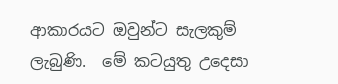ආකාරයට ඔවුන්ට සැලකුම් ලැබුණි.  මේ කටයුතු උදෙසා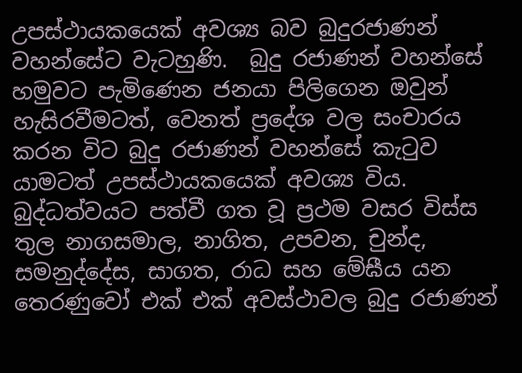උපස්ථායකයෙක් අවශ්‍ය බව බුදුරජාණන් වහන්සේට වැටහුණි.  බුදු රජාණන් වහන්සේ හමුවට පැමිණෙන ජනයා පිලිගෙන ඔවුන් හැසිරවීමටත්, වෙනත් ප්‍රදේශ වල සංචාරය කරන විට බුදු රජාණන් වහන්සේ කැටුව යාමටත් උපස්ථායකයෙක් අවශ්‍ය විය.   බුද්ධත්වයට පත්වී ගත වූ ප්‍රථම වසර විස්ස තුල නාගසමාල, නාගිත, උපවන, චුන්ද, සමනුද්දේස, සාගත, රාධ සහ මේඝීය යන තෙරණුවෝ එක් එක් අවස්ථාවල බුදු රජාණන්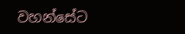වහන්සේට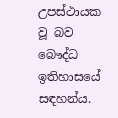උපස්ථායක වූ බව බෞද්ධ ඉතිහාසයේ
සඳහන්ය.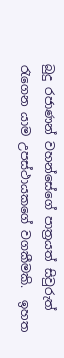බුදු රජාණන් වහන්සේගේ පාත්‍රයත් සිවුරුත් රැගෙන යාම උපස්ථායකගේ වගකීමකි.  ඉහත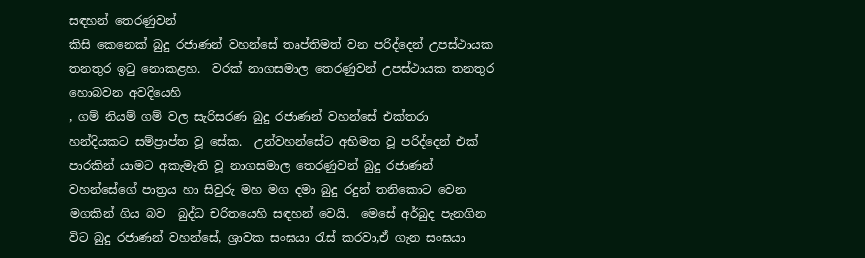සඳහන් තෙරණුවන්
කිසි කෙනෙක් බුදු රජාණන් වහන්සේ තෘප්තිමත් වන පරිද්දෙන් උපස්ථායක තනතුර ඉටු නොකළහ.  වරක් නාගසමාල තෙරණුවන් උපස්ථායක තනතුර හොබවන අවදියෙහි
, ගම් නියම් ගම් වල සැරිසරණ බුදු රජාණන් වහන්සේ එක්තරා හන්දියකට සම්ප්‍රාප්ත වූ සේක.  උන්වහන්සේට අභිමත වූ පරිද්දෙන් එක් පාරකින් යාමට අකැමැති වූ නාගසමාල තෙරණුවන් බුදු රජාණන් වහන්සේගේ පාත්‍රය හා සිවුරු මහ මග දමා බුදු රදුන් තනිකොට වෙන මගකින් ගිය බව  බුද්ධ චරිතයෙහි සඳහන් වෙයි.  මෙසේ අර්බුද පැනගින විට බුදු රජාණන් වහන්සේ, ශ්‍රාවක සංඝයා රැස් කරවා,ඒ ගැන සංඝයා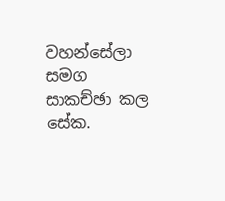වහන්සේලා සමග සාකච්ඡා කල සේක.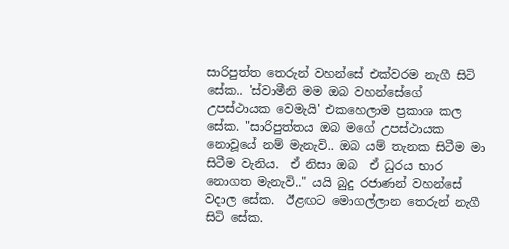සාරිපුත්ත තෙරුන් වහන්සේ එක්වරම නැගී සිටි සේක.. 'ස්වාමීනි මම ඔබ වහන්සේගේ උපස්ථායක වෙමැයි' එකහෙලාම ප්‍රකාශ කල සේක. "සාරිපුත්තය ඔබ මගේ උපස්ථායක නොවූයේ නම් මැනැවි.. ඔබ යම් තැනක සිටීම මා සිටීම වැනිය.  ඒ නිසා ඔබ  ඒ ධුරය භාර නොගත මැනැවි.." යයි බුදු රජාණන් වහන්සේ වදාල සේක.  ඊළඟට මොගල්ලාන තෙරුන් නැගී සිටි සේක.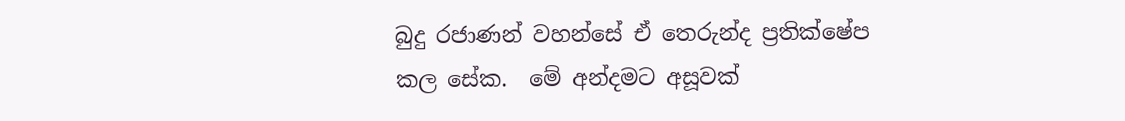බුදු රජාණන් වහන්සේ ඒ තෙරුන්ද ප්‍රතික්ෂේප
කල සේක.  මේ අන්දමට අසූවක්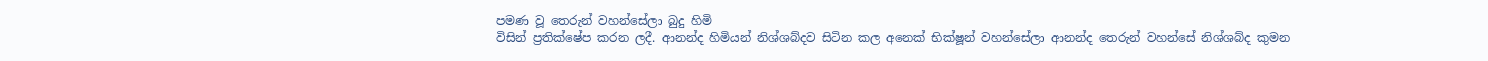පමණ වූ තෙරුන් වහන්සේලා බුදු හිමි
විසින් ප්‍රතික්ෂේප කරන ලදී. ආනන්ද හිමියන් නිශ්ශබ්දව සිටින කල අනෙක් භික්ෂූන් වහන්සේලා ආනන්ද තෙරුන් වහන්සේ නිශ්ශබ්ද කුමන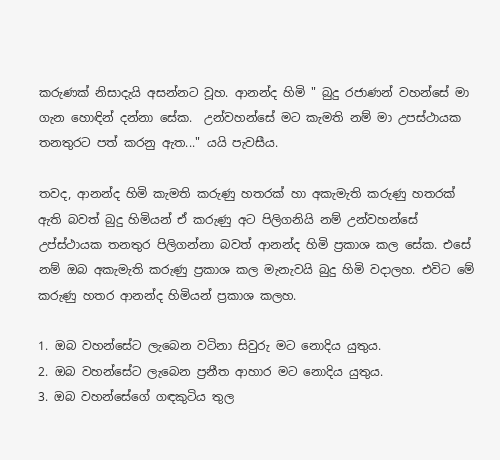කරුණක් නිසාදැයි අසන්නට වූහ. ආනන්ද හිමි " බුදු රජාණන් වහන්සේ මා ගැන හොඳින් දන්නා සේක.  උන්වහන්සේ මට කැමති නම් මා උපස්ථායක තනතුරට පත් කරනු ඇත..." යයි පැවසීය.

තවද, ආනන්ද හිමි කැමති කරුණු හතරක් හා අකැමැති කරුණු හතරක් ඇති බවත් බුදු හිමියන් ඒ කරුණු අට පිලිගනියි නම් උන්වහන්සේ උප්ස්ථායක තනතුර පිලිගන්නා බවත් ආනන්ද හිමි ප්‍රකාශ කල සේක. එසේ නම් ඔබ අකැමැති කරුණු ප්‍රකාශ කල මැනැවයි බුදු හිමි වදාලහ. එවිට මේ කරුණු හතර ආනන්ද හිමියන් ප්‍රකාශ කලහ.

1. ඔබ වහන්සේට ලැබෙන වටිනා සිවුරු මට නොදිය යුතුය.
2. ඔබ වහන්සේට ලැබෙන ප්‍රනීත ආහාර මට නොදිය යුතුය.
3. ඔබ වහන්සේගේ ගඳකුටිය තුල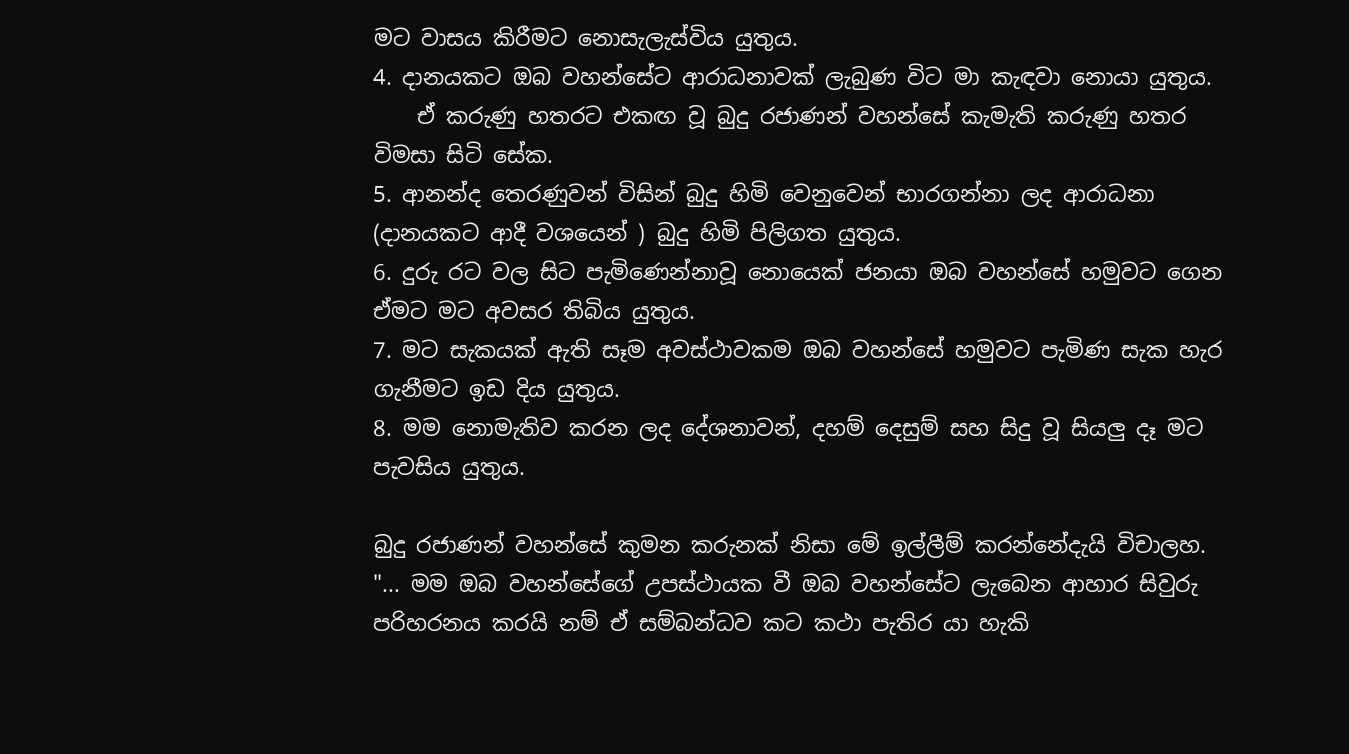මට වාසය කිරීමට නොසැලැස්විය යුතුය.
4. දානයකට ඔබ වහන්සේට ආරාධනාවක් ලැබුණ විට මා කැඳවා නොයා යුතුය.
    ඒ කරුණු හතරට එකඟ වූ බුදු රජාණන් වහන්සේ කැමැති කරුණු හතර විමසා සිටි සේක.
5. ආනන්ද තෙරණුවන් විසින් බුදු හිමි වෙනුවෙන් භාරගන්නා ලද ආරාධනා (දානයකට ආදී වශයෙන් ) බුදු හිමි පිලිගත යුතුය.
6. දුරු රට වල සිට පැමිණෙන්නාවූ නොයෙක් ජනයා ඔබ වහන්සේ හමුවට ගෙන ඒමට මට අවසර තිබිය යුතුය.
7. මට සැකයක් ඇති සෑම අවස්ථාවකම ඔබ වහන්සේ හමුවට පැමිණ සැක හැර ගැනීමට ඉඩ දිය යුතුය.
8. මම නොමැතිව කරන ලද දේශනාවන්, දහම් දෙසුම් සහ සිදු වූ සියලු දෑ මට පැවසිය යුතුය.

බුදු රජාණන් වහන්සේ කුමන කරුනක් නිසා මේ ඉල්ලීම් කරන්නේදැයි විචාලහ.  "... මම ඔබ වහන්සේගේ උපස්ථායක වී ඔබ වහන්සේට ලැබෙන ආහාර සිවුරු පරිහරනය කරයි නම් ඒ සම්බන්ධව කට කථා පැතිර යා හැකි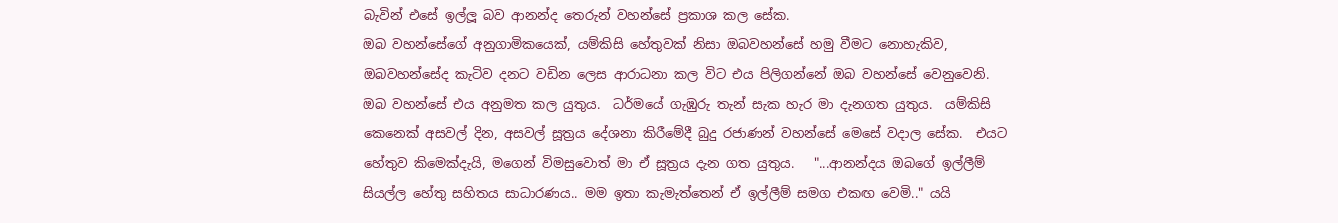බැවින් එසේ ඉල්ලූ බව ආනන්ද තෙරුන් වහන්සේ ප්‍රකාශ කල සේක.
ඔබ වහන්සේගේ අනුගාමිකයෙක්, යම්කිසි හේතුවක් නිසා ඔබවහන්සේ හමු වීමට නොහැකිව, ඔබවහන්සේද කැටිව දනට වඩින ලෙස ආරාධනා කල විට එය පිලිගන්නේ ඔබ වහන්සේ වෙනුවෙනි.  ඔබ වහන්සේ එය අනුමත කල යුතුය.  ධර්මයේ ගැඹුරු තැන් සැක හැර මා දැනගත යුතුය.  යම්කිසි කෙනෙක් අසවල් දින, අසවල් සූත්‍රය දේශනා කිරීමේදී බුදු රජාණන් වහන්සේ මෙසේ වදාල සේක.  එයට හේතුව කිමෙක්දැයි, මගෙන් විමසුවොත් මා ඒ සූත්‍රය දැන ගත යුතුය.   "...ආනන්දය ඔබගේ ඉල්ලීම් සියල්ල හේතු සහිතය සාධාරණය.. මම ඉතා කැමැත්තෙන් ඒ ඉල්ලීම් සමග එකඟ වෙමි.." යයි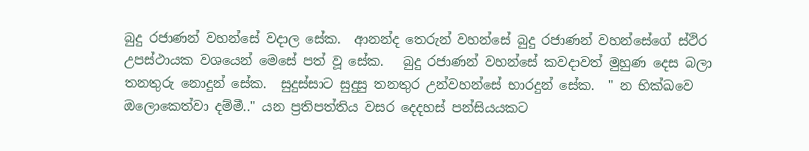බුදු රජාණන් වහන්සේ වදාල සේක.  ආනන්ද තෙරුන් වහන්සේ බුදු රජාණන් වහන්සේගේ ස්ථිර උපස්ථායක වශයෙන් මෙසේ පත් වූ සේක.   බුදු රජාණන් වහන්සේ කවදාවත් මුහුණ දෙස බලා තනතුරු නොදුන් සේක.  සුදුස්සාට සුදුසු තනතුර උන්වහන්සේ භාරදුන් සේක.  " න භික්ඛවෙ ඔලොකෙත්වා දම්මී.." යන ප්‍රතිපත්තිය වසර දෙදහස් පන්සියයකට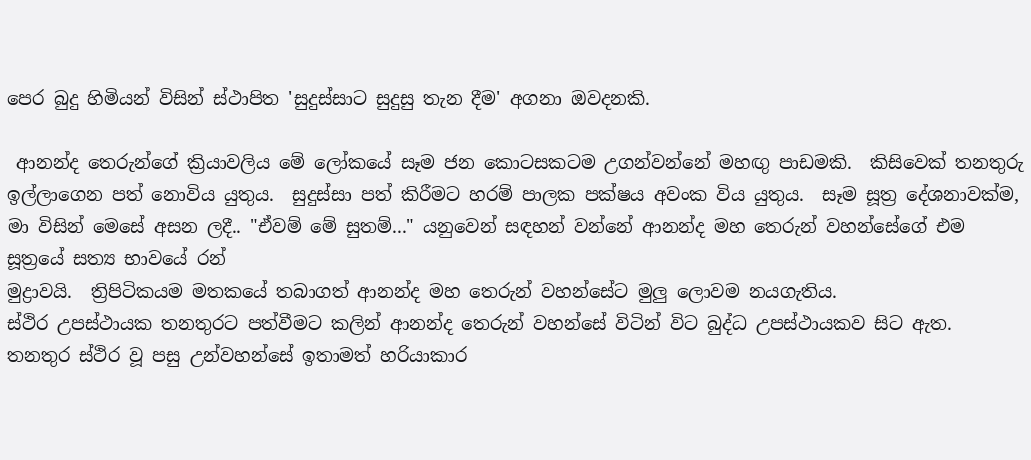පෙර බුදු හිමියන් විසින් ස්ථාපිත 'සුදුස්සාට සුදුසු තැන දීම' අගනා ඔවදනකි.

 ආනන්ද තෙරුන්ගේ ක්‍රියාවලිය මේ ලෝකයේ සෑම ජන කොටසකටම උගන්වන්නේ මහඟු පාඩමකි.  කිසිවෙක් තනතුරු ඉල්ලාගෙන පත් නොවිය යුතුය.  සුදුස්සා පත් කිරීමට හරම් පාලක පක්ෂය අවංක විය යුතුය.  සෑම සූත්‍ර දේශනාවක්ම, මා විසින් මෙසේ අසන ලදී.. "ඒවම් මේ සුතම්..." යනුවෙන් සඳහන් වන්නේ ආනන්ද මහ තෙරුන් වහන්සේගේ එම සූත්‍රයේ සත්‍ය භාවයේ රන්
මුද්‍රාවයි.  ත්‍රිපිටිකයම මතකයේ තබාගත් ආනන්ද මහ තෙරුන් වහන්සේට මුලු ලොවම නයගැතිය.
ස්ථිර උපස්ථායක තනතුරට පත්වීමට කලින් ආනන්ද තෙරුන් වහන්සේ විටින් විට බුද්ධ උපස්ථායකව සිට ඇත.  තනතුර ස්ථිර වූ පසු උන්වහන්සේ ඉතාමත් හරියාකාර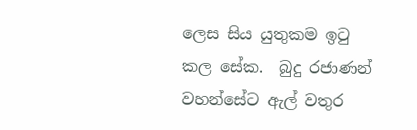ලෙස සිය යුතුකම ඉටු කල සේක.  බුදු රජාණන් වහන්සේට ඇල් වතුර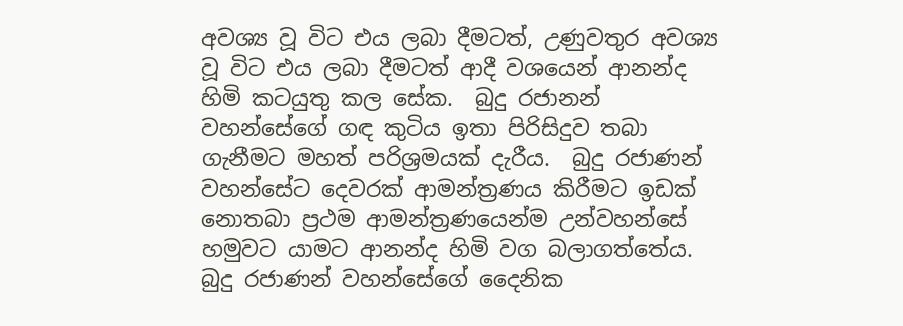අවශ්‍ය වූ විට එය ලබා දීමටත්, උණුවතුර අවශ්‍ය වූ විට එය ලබා දීමටත් ආදී වශයෙන් ආනන්ද හිමි කටයුතු කල සේක.  බුදු රජානන් වහන්සේගේ ගඳ කුටිය ඉතා පිරිසිදුව තබා ගැනීමට මහත් පරිශ්‍රමයක් දැරීය.  බුදු රජාණන් වහන්සේට දෙවරක් ආමන්ත්‍රණය කිරීමට ඉඩක් නොතබා ප්‍රථම ආමන්ත්‍රණයෙන්ම උන්වහන්සේ හමුවට යාමට ආනන්ද හිමි වග බලාගත්තේය.   බුදු රජාණන් වහන්සේගේ දෛනික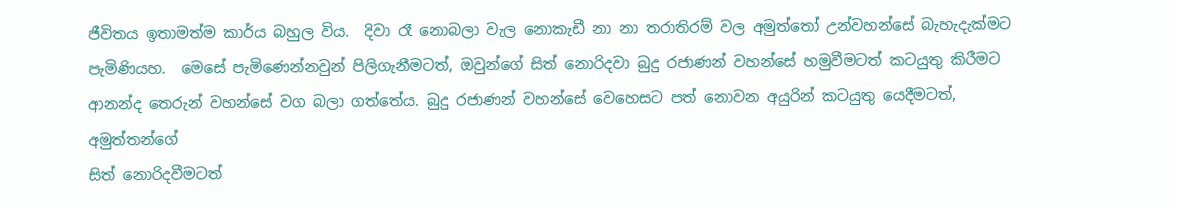ජීවිතය ඉතාමත්ම කාර්ය බහුල විය.  දිවා රෑ නොබලා වැල නොකැඩී නා නා තරාතිරම් වල අමුත්තෝ උන්වහන්සේ බැහැදැක්මට පැමිණියහ.  මෙසේ පැමිණෙන්නවුන් පිලිගැනීමටත්, ඔවුන්ගේ සිත් නොරිදවා බුදු රජාණන් වහන්සේ හමුවීමටත් කටයුතු කිරීමට ආනන්ද තෙරුන් වහන්සේ වග බලා ගත්තේය. බුදු රජාණන් වහන්සේ වෙහෙසට පත් නොවන අයුරින් කටයුතු යෙදීමටත්, අමුත්තන්ගේ
සිත් නොරිදවීමටත්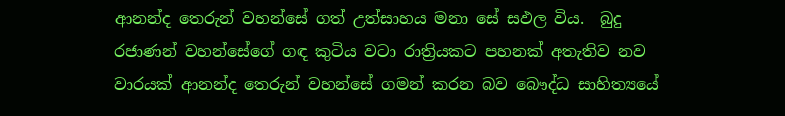ආනන්ද තෙරුන් වහන්සේ ගත් උත්සාහය මනා සේ සඵල විය.  බුදු රජාණන් වහන්සේගේ ගඳ කුටිය වටා රාත්‍රියකට පහනක් අතැතිව නව වාරයක් ආනන්ද තෙරුන් වහන්සේ ගමන් කරන බව බෞද්ධ සාහිත්‍යයේ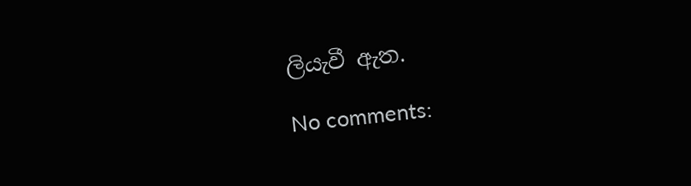ලියැවී ඇත.

No comments: